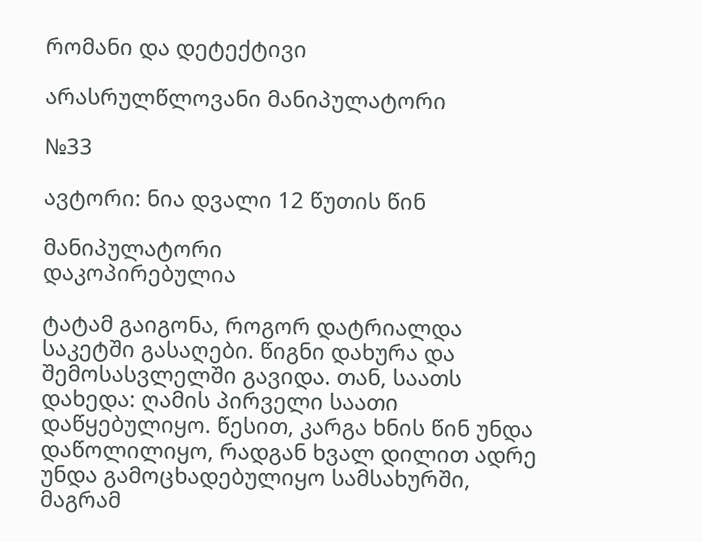რომანი და დეტექტივი

არასრულწლოვანი მანიპულატორი

№33

ავტორი: ნია დვალი 12 წუთის წინ

მანიპულატორი
დაკოპირებულია

ტატამ გაიგონა, როგორ დატრიალდა საკეტში გასაღები. წიგნი დახურა და შემოსასვლელში გავიდა. თან, საათს დახედა: ღამის პირველი საათი დაწყებულიყო. წესით, კარგა ხნის წინ უნდა დაწოლილიყო, რადგან ხვალ დილით ადრე უნდა გამოცხადებულიყო სამსახურში, მაგრამ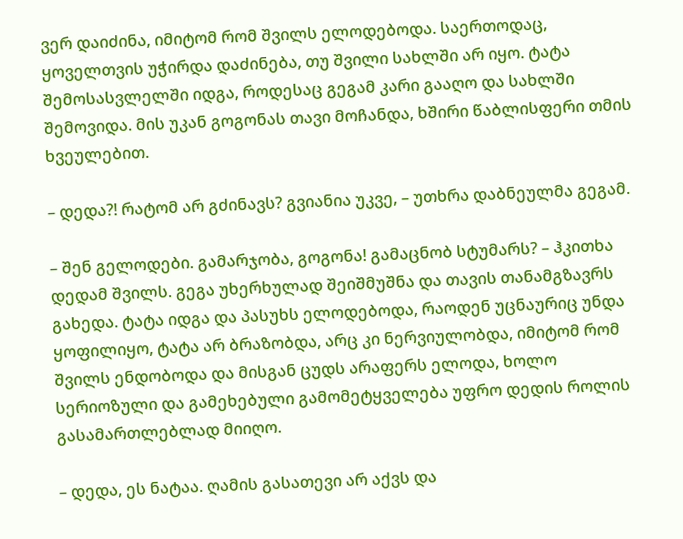ვერ დაიძინა, იმიტომ რომ შვილს ელოდებოდა. საერთოდაც, ყოველთვის უჭირდა დაძინება, თუ შვილი სახლში არ იყო. ტატა შემოსასვლელში იდგა, როდესაც გეგამ კარი გააღო და სახლში შემოვიდა. მის უკან გოგონას თავი მოჩანდა, ხშირი წაბლისფერი თმის ხვეულებით.

– დედა?! რატომ არ გძინავს? გვიანია უკვე, – უთხრა დაბნეულმა გეგამ.

– შენ გელოდები. გამარჯობა, გოგონა! გამაცნობ სტუმარს? – ჰკითხა დედამ შვილს. გეგა უხერხულად შეიშმუშნა და თავის თანამგზავრს გახედა. ტატა იდგა და პასუხს ელოდებოდა, რაოდენ უცნაურიც უნდა ყოფილიყო, ტატა არ ბრაზობდა, არც კი ნერვიულობდა, იმიტომ რომ შვილს ენდობოდა და მისგან ცუდს არაფერს ელოდა, ხოლო სერიოზული და გამეხებული გამომეტყველება უფრო დედის როლის გასამართლებლად მიიღო.

– დედა, ეს ნატაა. ღამის გასათევი არ აქვს და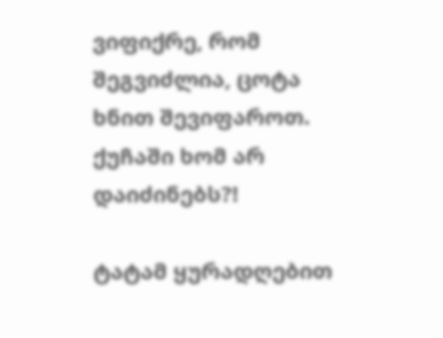ვიფიქრე, რომ შეგვიძლია, ცოტა ხნით შევიფაროთ. ქუჩაში ხომ არ დაიძინებს?!

ტატამ ყურადღებით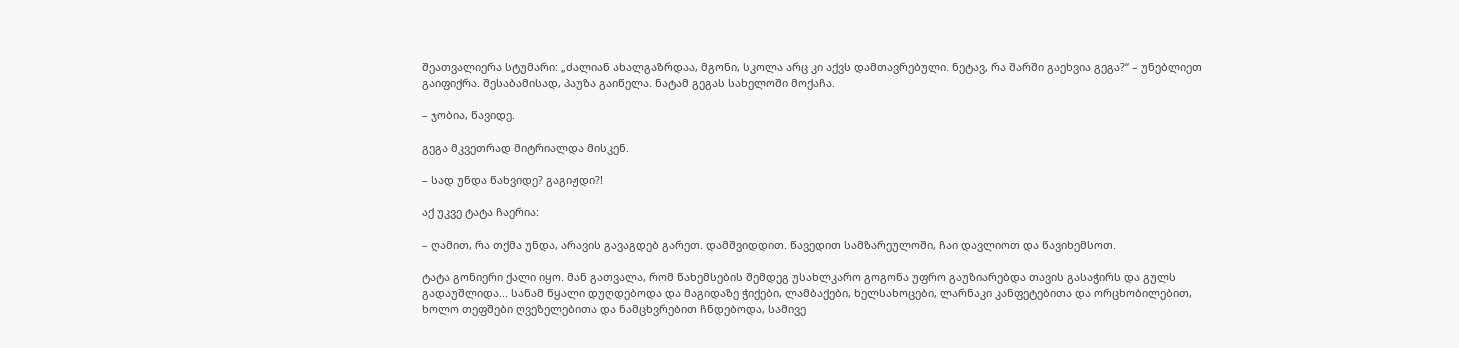შეათვალიერა სტუმარი: „ძალიან ახალგაზრდაა, მგონი, სკოლა არც კი აქვს დამთავრებული. ნეტავ, რა შარში გაეხვია გეგა?“ – უნებლიეთ გაიფიქრა. შესაბამისად, პაუზა გაიწელა. ნატამ გეგას სახელოში მოქაჩა.

– ჯობია, წავიდე.

გეგა მკვეთრად მიტრიალდა მისკენ.

– სად უნდა წახვიდე? გაგიჟდი?!

აქ უკვე ტატა ჩაერია:

– ღამით, რა თქმა უნდა, არავის გავაგდებ გარეთ. დამშვიდდით. წავედით სამზარეულოში, ჩაი დავლიოთ და წავიხემსოთ.

ტატა გონიერი ქალი იყო. მან გათვალა, რომ წახემსების შემდეგ უსახლკარო გოგონა უფრო გაუზიარებდა თავის გასაჭირს და გულს გადაუშლიდა... სანამ წყალი დუღდებოდა და მაგიდაზე ჭიქები, ლამბაქები, ხელსახოცები, ლარნაკი კანფეტებითა და ორცხობილებით, ხოლო თეფშები ღვეზელებითა და ნამცხვრებით ჩნდებოდა, სამივე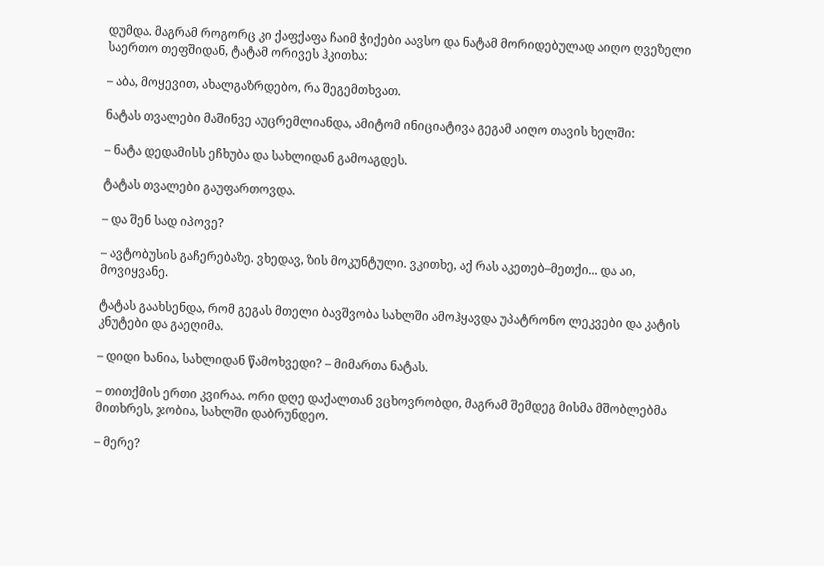დუმდა. მაგრამ როგორც კი ქაფქაფა ჩაიმ ჭიქები აავსო და ნატამ მორიდებულად აიღო ღვეზელი საერთო თეფშიდან, ტატამ ორივეს ჰკითხა:

– აბა, მოყევით, ახალგაზრდებო, რა შეგემთხვათ.

ნატას თვალები მაშინვე აუცრემლიანდა, ამიტომ ინიციატივა გეგამ აიღო თავის ხელში:

– ნატა დედამისს ეჩხუბა და სახლიდან გამოაგდეს.

ტატას თვალები გაუფართოვდა.

– და შენ სად იპოვე?

– ავტობუსის გაჩერებაზე. ვხედავ, ზის მოკუნტული. ვკითხე, აქ რას აკეთებ–მეთქი... და აი, მოვიყვანე.

ტატას გაახსენდა, რომ გეგას მთელი ბავშვობა სახლში ამოჰყავდა უპატრონო ლეკვები და კატის კნუტები და გაეღიმა.

– დიდი ხანია, სახლიდან წამოხვედი? – მიმართა ნატას.

– თითქმის ერთი კვირაა. ორი დღე დაქალთან ვცხოვრობდი, მაგრამ შემდეგ მისმა მშობლებმა მითხრეს, ჯობია, სახლში დაბრუნდეო.

– მერე?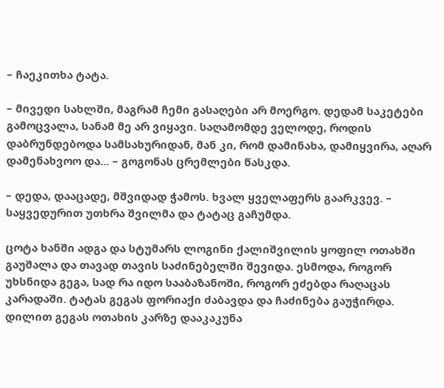– ჩაეკითხა ტატა.

– მივედი სახლში, მაგრამ ჩემი გასაღები არ მოერგო. დედამ საკეტები გამოცვალა, სანამ მე არ ვიყავი. საღამომდე ველოდე, როდის დაბრუნდებოდა სამსახურიდან, მან კი, რომ დამინახა, დამიყვირა, აღარ დამენახვოო და... – გოგონას ცრემლები წასკდა.

– დედა, დააცადე, მშვიდად ჭამოს. ხვალ ყველაფერს გაარკვევ. – საყვედურით უთხრა შვილმა და ტატაც გაჩუმდა.

ცოტა ხანში ადგა და სტუმარს ლოგინი ქალიშვილის ყოფილ ოთახში გაუშალა და თავად თავის საძინებელში შევიდა. ესმოდა, როგორ უხსნიდა გეგა, სად რა იდო სააბაზანოში, როგორ ეძებდა რაღაცას კარადაში. ტატას გეგას ფორიაქი ძაბავდა და ჩაძინება გაუჭირდა. დილით გეგას ოთახის კარზე დააკაკუნა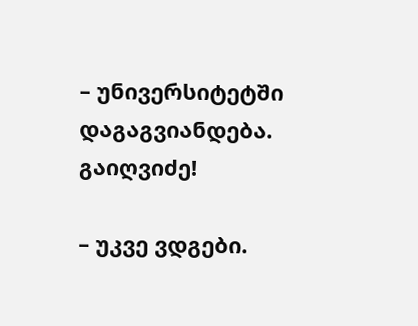– უნივერსიტეტში დაგაგვიანდება. გაიღვიძე!

– უკვე ვდგები.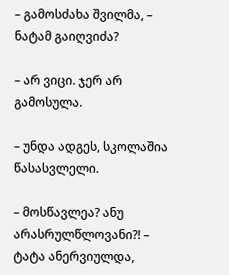– გამოსძახა შვილმა, – ნატამ გაიღვიძა?

– არ ვიცი. ჯერ არ გამოსულა.

– უნდა ადგეს, სკოლაშია წასასვლელი.

– მოსწავლეა? ანუ არასრულწლოვანი?! – ტატა ანერვიულდა,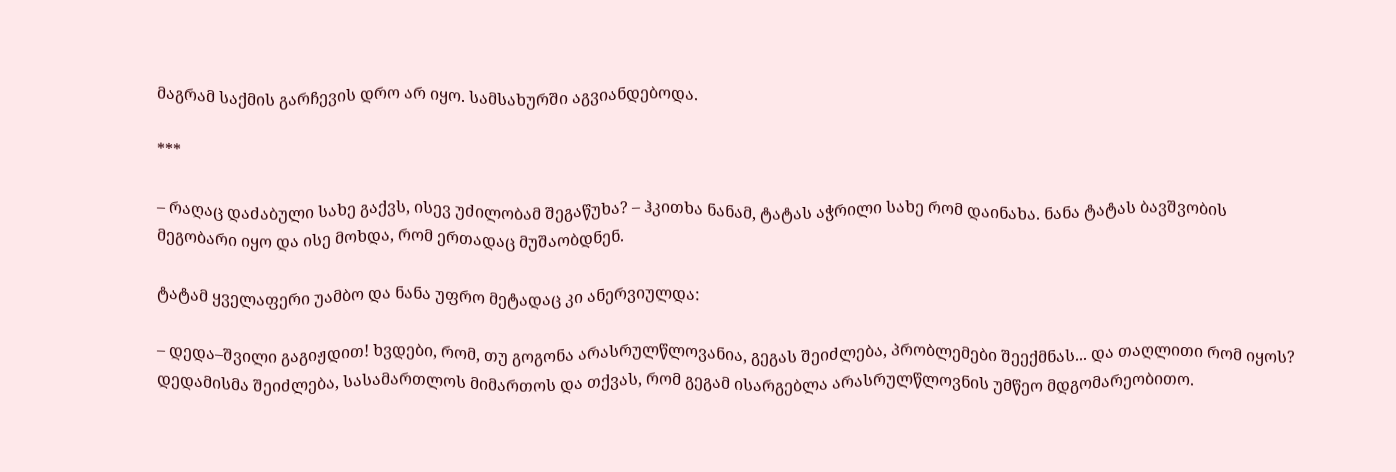მაგრამ საქმის გარჩევის დრო არ იყო. სამსახურში აგვიანდებოდა.

***

– რაღაც დაძაბული სახე გაქვს, ისევ უძილობამ შეგაწუხა? – ჰკითხა ნანამ, ტატას აჭრილი სახე რომ დაინახა. ნანა ტატას ბავშვობის მეგობარი იყო და ისე მოხდა, რომ ერთადაც მუშაობდნენ.

ტატამ ყველაფერი უამბო და ნანა უფრო მეტადაც კი ანერვიულდა:

– დედა–შვილი გაგიჟდით! ხვდები, რომ, თუ გოგონა არასრულწლოვანია, გეგას შეიძლება, პრობლემები შეექმნას... და თაღლითი რომ იყოს? დედამისმა შეიძლება, სასამართლოს მიმართოს და თქვას, რომ გეგამ ისარგებლა არასრულწლოვნის უმწეო მდგომარეობითო.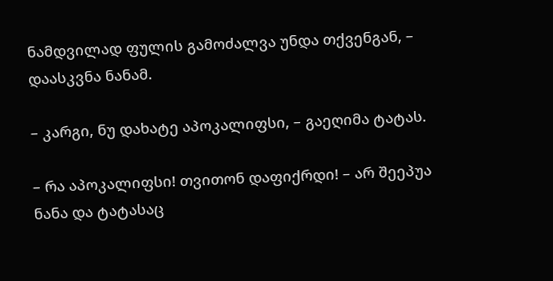ნამდვილად ფულის გამოძალვა უნდა თქვენგან, – დაასკვნა ნანამ.

– კარგი, ნუ დახატე აპოკალიფსი, – გაეღიმა ტატას.

– რა აპოკალიფსი! თვითონ დაფიქრდი! – არ შეეპუა ნანა და ტატასაც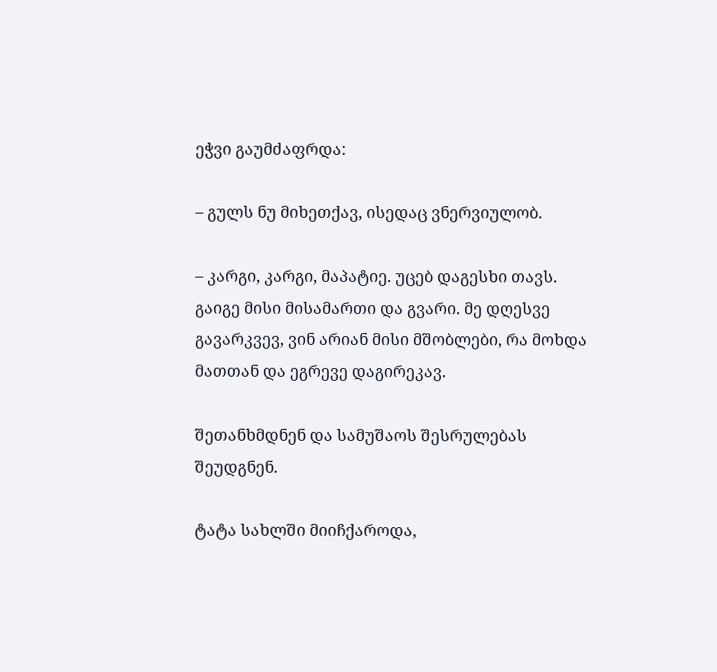ეჭვი გაუმძაფრდა:

– გულს ნუ მიხეთქავ, ისედაც ვნერვიულობ.

– კარგი, კარგი, მაპატიე. უცებ დაგესხი თავს. გაიგე მისი მისამართი და გვარი. მე დღესვე გავარკვევ, ვინ არიან მისი მშობლები, რა მოხდა მათთან და ეგრევე დაგირეკავ.

შეთანხმდნენ და სამუშაოს შესრულებას შეუდგნენ.

ტატა სახლში მიიჩქაროდა,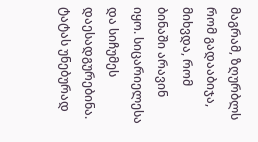მაგრამ, ზღურბლს რომ გადააბიჯა, მიხვდა, რომ ბინაში არავინ იყო. სიცარიელესა და სიჩუმეს დაესადგურებინა. ტატას უნებურად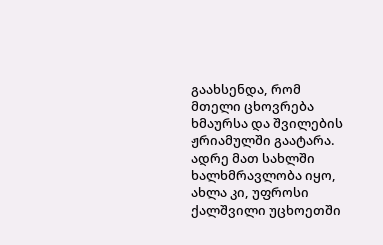გაახსენდა, რომ მთელი ცხოვრება ხმაურსა და შვილების ჟრიამულში გაატარა. ადრე მათ სახლში ხალხმრავლობა იყო, ახლა კი, უფროსი ქალშვილი უცხოეთში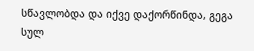სწავლობდა და იქვე დაქორწინდა, გეგა სულ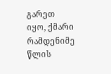გარეთ იყო, ქმარი რამდენიმე წლის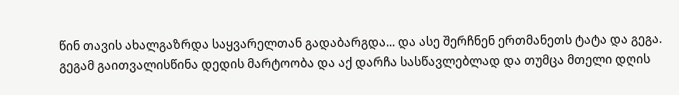წინ თავის ახალგაზრდა საყვარელთან გადაბარგდა... და ასე შერჩნენ ერთმანეთს ტატა და გეგა. გეგამ გაითვალისწინა დედის მარტოობა და აქ დარჩა სასწავლებლად და თუმცა მთელი დღის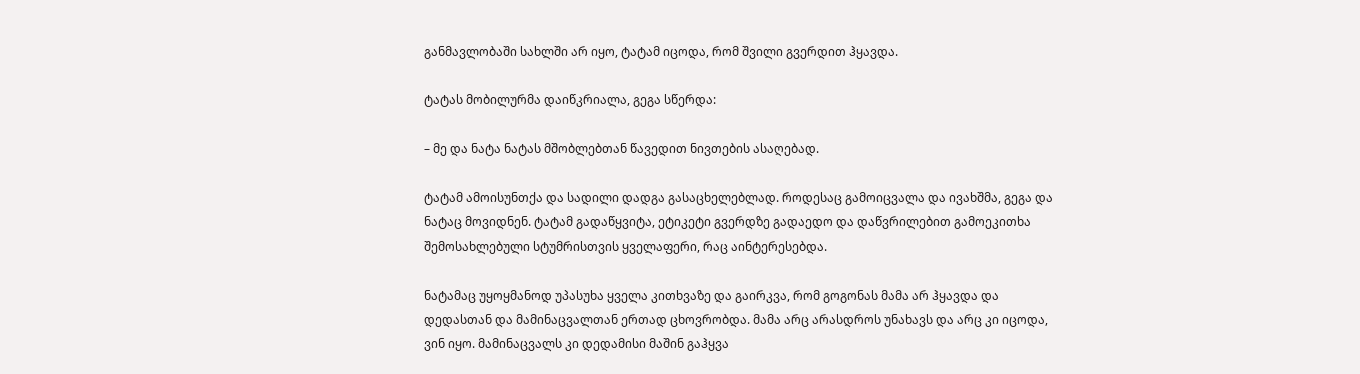განმავლობაში სახლში არ იყო, ტატამ იცოდა, რომ შვილი გვერდით ჰყავდა.

ტატას მობილურმა დაიწკრიალა, გეგა სწერდა:

– მე და ნატა ნატას მშობლებთან წავედით ნივთების ასაღებად.

ტატამ ამოისუნთქა და სადილი დადგა გასაცხელებლად. როდესაც გამოიცვალა და ივახშმა, გეგა და ნატაც მოვიდნენ. ტატამ გადაწყვიტა, ეტიკეტი გვერდზე გადაედო და დაწვრილებით გამოეკითხა შემოსახლებული სტუმრისთვის ყველაფერი, რაც აინტერესებდა.

ნატამაც უყოყმანოდ უპასუხა ყველა კითხვაზე და გაირკვა, რომ გოგონას მამა არ ჰყავდა და დედასთან და მამინაცვალთან ერთად ცხოვრობდა. მამა არც არასდროს უნახავს და არც კი იცოდა, ვინ იყო. მამინაცვალს კი დედამისი მაშინ გაჰყვა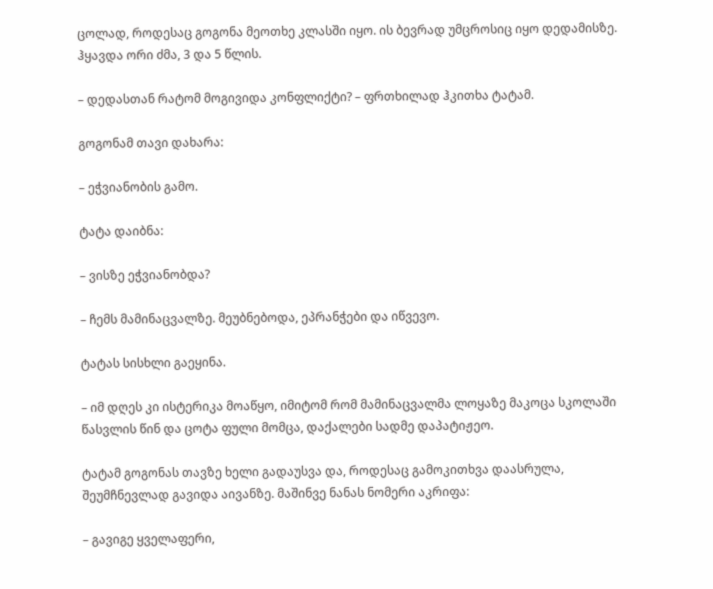ცოლად, როდესაც გოგონა მეოთხე კლასში იყო. ის ბევრად უმცროსიც იყო დედამისზე. ჰყავდა ორი ძმა, 3 და 5 წლის.

– დედასთან რატომ მოგივიდა კონფლიქტი? – ფრთხილად ჰკითხა ტატამ.

გოგონამ თავი დახარა:

– ეჭვიანობის გამო.

ტატა დაიბნა:

– ვისზე ეჭვიანობდა?

– ჩემს მამინაცვალზე. მეუბნებოდა, ეპრანჭები და იწვევო.

ტატას სისხლი გაეყინა.

– იმ დღეს კი ისტერიკა მოაწყო, იმიტომ რომ მამინაცვალმა ლოყაზე მაკოცა სკოლაში წასვლის წინ და ცოტა ფული მომცა, დაქალები სადმე დაპატიჟეო.

ტატამ გოგონას თავზე ხელი გადაუსვა და, როდესაც გამოკითხვა დაასრულა, შეუმჩნევლად გავიდა აივანზე. მაშინვე ნანას ნომერი აკრიფა:

– გავიგე ყველაფერი,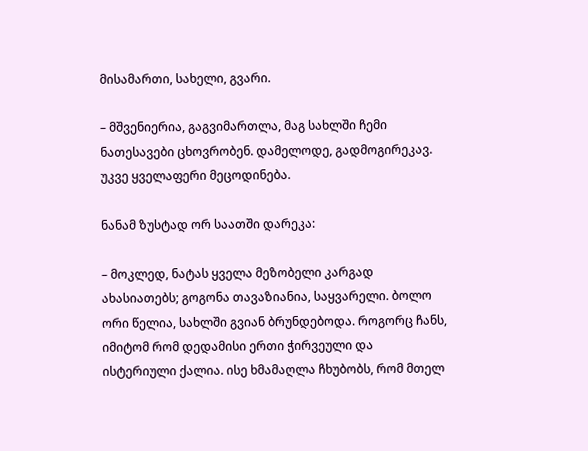მისამართი, სახელი, გვარი.

– მშვენიერია, გაგვიმართლა, მაგ სახლში ჩემი ნათესავები ცხოვრობენ. დამელოდე, გადმოგირეკავ. უკვე ყველაფერი მეცოდინება.

ნანამ ზუსტად ორ საათში დარეკა:

– მოკლედ, ნატას ყველა მეზობელი კარგად ახასიათებს; გოგონა თავაზიანია, საყვარელი. ბოლო ორი წელია, სახლში გვიან ბრუნდებოდა. როგორც ჩანს, იმიტომ რომ დედამისი ერთი ჭირვეული და ისტერიული ქალია. ისე ხმამაღლა ჩხუბობს, რომ მთელ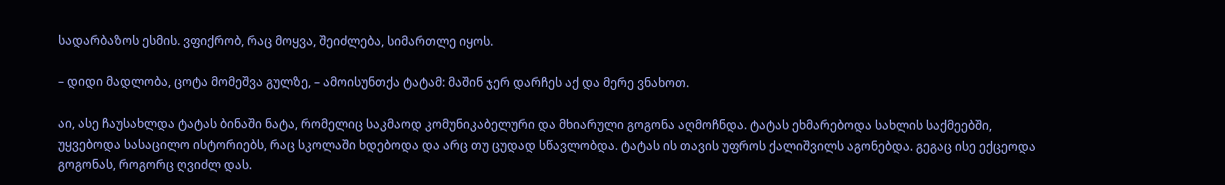სადარბაზოს ესმის. ვფიქრობ, რაც მოყვა, შეიძლება, სიმართლე იყოს.

– დიდი მადლობა, ცოტა მომეშვა გულზე, – ამოისუნთქა ტატამ: მაშინ ჯერ დარჩეს აქ და მერე ვნახოთ.

აი, ასე ჩაუსახლდა ტატას ბინაში ნატა, რომელიც საკმაოდ კომუნიკაბელური და მხიარული გოგონა აღმოჩნდა. ტატას ეხმარებოდა სახლის საქმეებში, უყვებოდა სასაცილო ისტორიებს, რაც სკოლაში ხდებოდა და არც თუ ცუდად სწავლობდა. ტატას ის თავის უფროს ქალიშვილს აგონებდა. გეგაც ისე ექცეოდა გოგონას, როგორც ღვიძლ დას.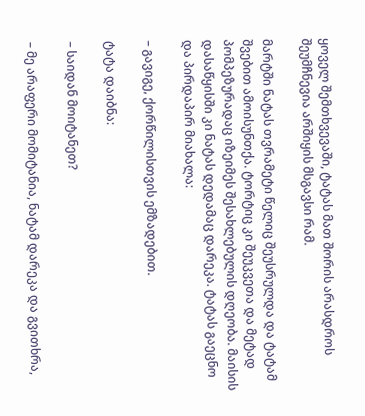ყოველ შემთხვევაში, ტატას მათ შორის არასდროს შეუმჩნევია არშიყის მსგავსი რამ.

მარტში ნატას თვრამეტი წელიც შეუსრულდა და ტატამ შვებით ამოისუნთქა. ტორტიც კი შეუკვეთა და მეტად პომპეზურადაც იზეიმეს შესახლებულის დღეობა. მაისის დასაწყისში კი ნატას დედამაც დარეკა. ტატას გაეცნო და პირდაპირ მიახალა:

– გავიგე, ქორწილისთვის ემზადებით.

ტატა დაიბნა:

– საიდან მოიტანეთ?

– მე არაფერი მომიტანია, ნატამ დარეკა და გვითხრა,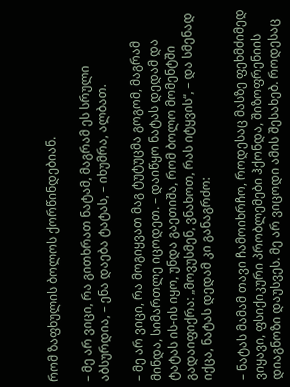რომ ზაფხულის ბოლოს ქორწინდებიან.

– მე არ ვიცი, რა გითხრათ ნატამ, მაგრამ ეს სრული აბსურდია, – ენა დაება ტატას, – იხუმრა, ალბათ.

– მე არ ვიცი, რა მოგიყვათ მაგ ტუტუცმა გოგომ, მაგრამ მინდა, სიმართლე იცოდეთ. – დაიწყო ნატას დედამ და ტატას ის-ის იყო, უნდა გაეთიშა, რომ ბოლო მომენტში გადაიფიქრა: „მოვუსმენ, ვნახოთ, რას იტყვის“, – და სმენად იქცა, ნატას დედამ კი განაგრძო:

– ნატას მამამ თავი ჩამოიხრჩო, როდესაც მასზე ფეხმძიმედ ვიყავი, ფსიქიკური პრობლემები ჰქონდა, შიზოფრენიის დიაგნოზი დაუსვეს. მე არ ვიცოდი ამის შესახებ. როდესაც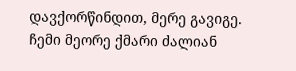დავქორწინდით, მერე გავიგე. ჩემი მეორე ქმარი ძალიან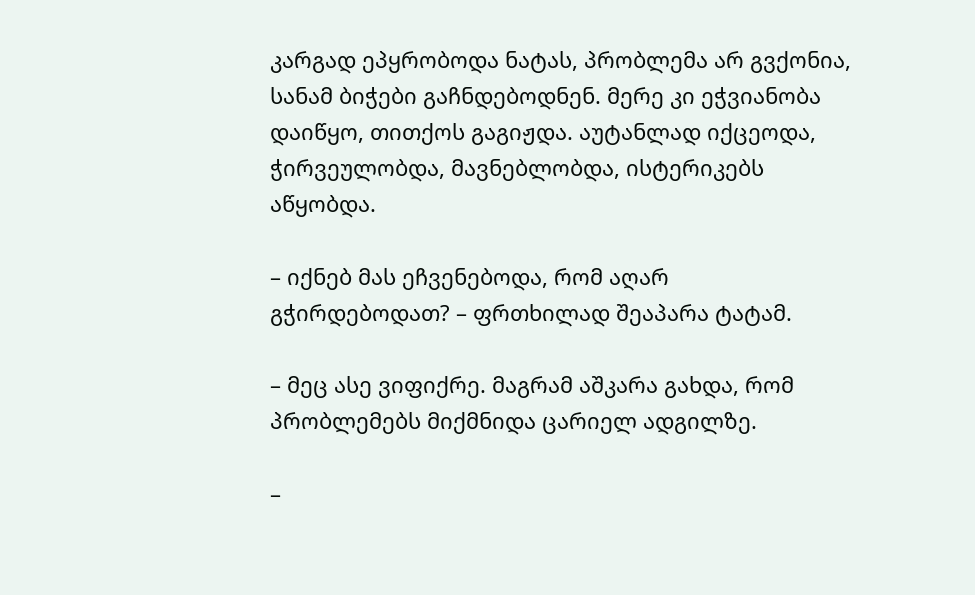კარგად ეპყრობოდა ნატას, პრობლემა არ გვქონია, სანამ ბიჭები გაჩნდებოდნენ. მერე კი ეჭვიანობა დაიწყო, თითქოს გაგიჟდა. აუტანლად იქცეოდა, ჭირვეულობდა, მავნებლობდა, ისტერიკებს აწყობდა.

– იქნებ მას ეჩვენებოდა, რომ აღარ გჭირდებოდათ? – ფრთხილად შეაპარა ტატამ.

– მეც ასე ვიფიქრე. მაგრამ აშკარა გახდა, რომ პრობლემებს მიქმნიდა ცარიელ ადგილზე.

–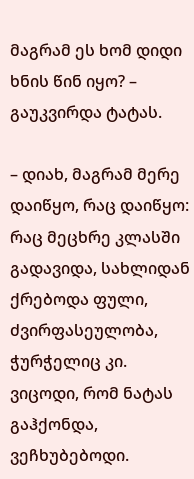მაგრამ ეს ხომ დიდი ხნის წინ იყო? – გაუკვირდა ტატას.

– დიახ, მაგრამ მერე დაიწყო, რაც დაიწყო: რაც მეცხრე კლასში გადავიდა, სახლიდან ქრებოდა ფული, ძვირფასეულობა, ჭურჭელიც კი. ვიცოდი, რომ ნატას გაჰქონდა, ვეჩხუბებოდი.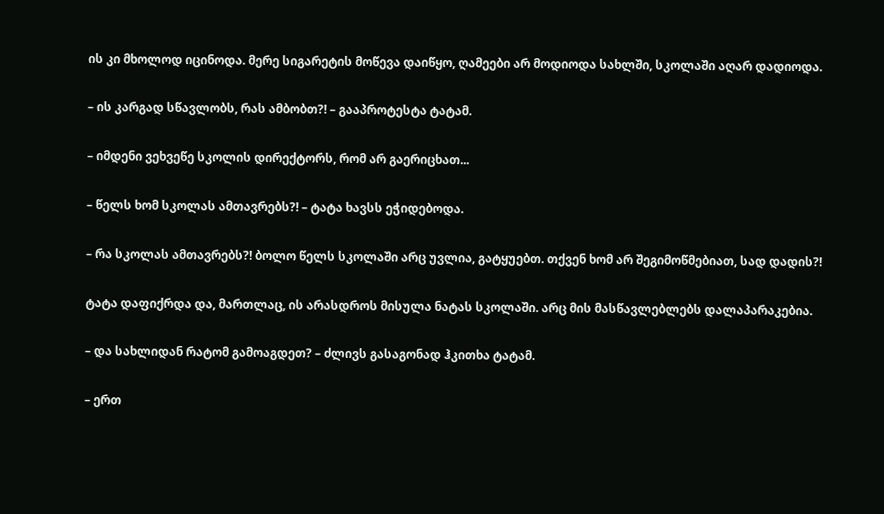ის კი მხოლოდ იცინოდა. მერე სიგარეტის მოწევა დაიწყო, ღამეები არ მოდიოდა სახლში, სკოლაში აღარ დადიოდა.

– ის კარგად სწავლობს, რას ამბობთ?! – გააპროტესტა ტატამ.

– იმდენი ვეხვეწე სკოლის დირექტორს, რომ არ გაერიცხათ...

– წელს ხომ სკოლას ამთავრებს?! – ტატა ხავსს ეჭიდებოდა.

– რა სკოლას ამთავრებს?! ბოლო წელს სკოლაში არც უვლია, გატყუებთ. თქვენ ხომ არ შეგიმოწმებიათ, სად დადის?!

ტატა დაფიქრდა და, მართლაც, ის არასდროს მისულა ნატას სკოლაში. არც მის მასწავლებლებს დალაპარაკებია.

– და სახლიდან რატომ გამოაგდეთ? – ძლივს გასაგონად ჰკითხა ტატამ.

– ერთ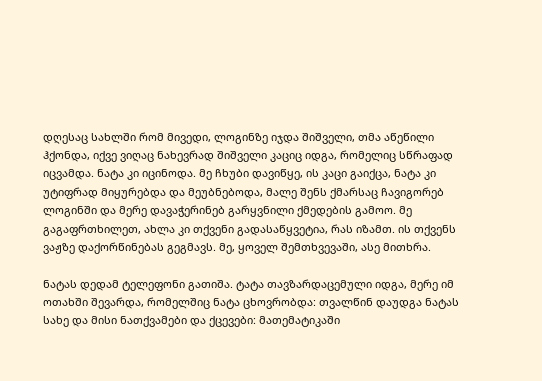დღესაც სახლში რომ მივედი, ლოგინზე იჯდა შიშველი, თმა აწეწილი ჰქონდა, იქვე ვიღაც ნახევრად შიშველი კაციც იდგა, რომელიც სწრაფად იცვამდა. ნატა კი იცინოდა. მე ჩხუბი დავიწყე, ის კაცი გაიქცა, ნატა კი უტიფრად მიყურებდა და მეუბნებოდა, მალე შენს ქმარსაც ჩავიგორებ ლოგინში და მერე დავაჭერინებ გარყვნილი ქმედების გამოო. მე გაგაფრთხილეთ, ახლა კი თქვენი გადასაწყვეტია, რას იზამთ. ის თქვენს ვაჟზე დაქორწინებას გეგმავს. მე, ყოველ შემთხვევაში, ასე მითხრა.

ნატას დედამ ტელეფონი გათიშა. ტატა თავზარდაცემული იდგა, მერე იმ ოთახში შევარდა, რომელშიც ნატა ცხოვრობდა: თვალწინ დაუდგა ნატას სახე და მისი ნათქვამები და ქცევები: მათემატიკაში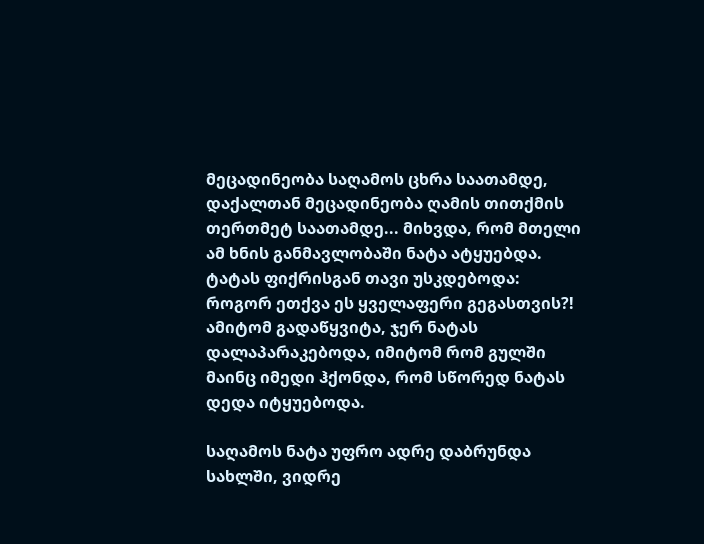მეცადინეობა საღამოს ცხრა საათამდე, დაქალთან მეცადინეობა ღამის თითქმის თერთმეტ საათამდე... მიხვდა, რომ მთელი ამ ხნის განმავლობაში ნატა ატყუებდა. ტატას ფიქრისგან თავი უსკდებოდა: როგორ ეთქვა ეს ყველაფერი გეგასთვის?! ამიტომ გადაწყვიტა, ჯერ ნატას დალაპარაკებოდა, იმიტომ რომ გულში მაინც იმედი ჰქონდა, რომ სწორედ ნატას დედა იტყუებოდა.

საღამოს ნატა უფრო ადრე დაბრუნდა სახლში, ვიდრე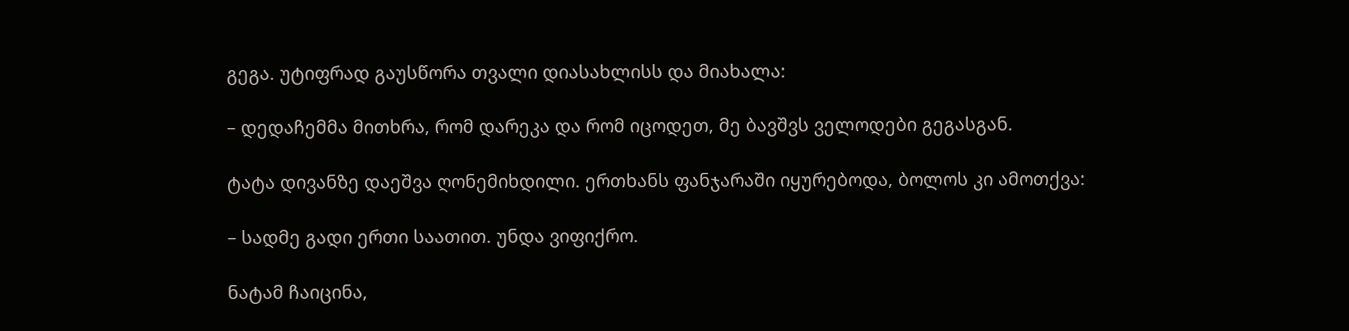გეგა. უტიფრად გაუსწორა თვალი დიასახლისს და მიახალა:

– დედაჩემმა მითხრა, რომ დარეკა და რომ იცოდეთ, მე ბავშვს ველოდები გეგასგან.

ტატა დივანზე დაეშვა ღონემიხდილი. ერთხანს ფანჯარაში იყურებოდა, ბოლოს კი ამოთქვა:

– სადმე გადი ერთი საათით. უნდა ვიფიქრო.

ნატამ ჩაიცინა,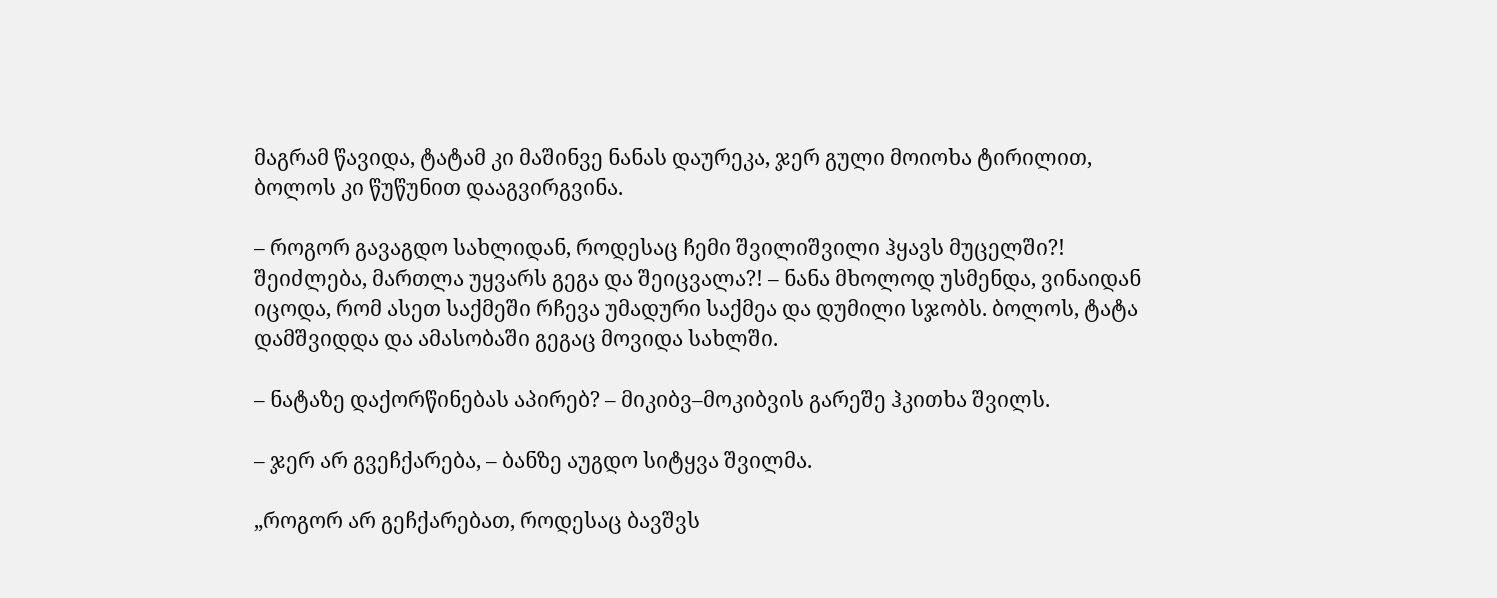მაგრამ წავიდა, ტატამ კი მაშინვე ნანას დაურეკა, ჯერ გული მოიოხა ტირილით, ბოლოს კი წუწუნით დააგვირგვინა.

– როგორ გავაგდო სახლიდან, როდესაც ჩემი შვილიშვილი ჰყავს მუცელში?! შეიძლება, მართლა უყვარს გეგა და შეიცვალა?! – ნანა მხოლოდ უსმენდა, ვინაიდან იცოდა, რომ ასეთ საქმეში რჩევა უმადური საქმეა და დუმილი სჯობს. ბოლოს, ტატა დამშვიდდა და ამასობაში გეგაც მოვიდა სახლში.

– ნატაზე დაქორწინებას აპირებ? – მიკიბვ–მოკიბვის გარეშე ჰკითხა შვილს.

– ჯერ არ გვეჩქარება, – ბანზე აუგდო სიტყვა შვილმა.

„როგორ არ გეჩქარებათ, როდესაც ბავშვს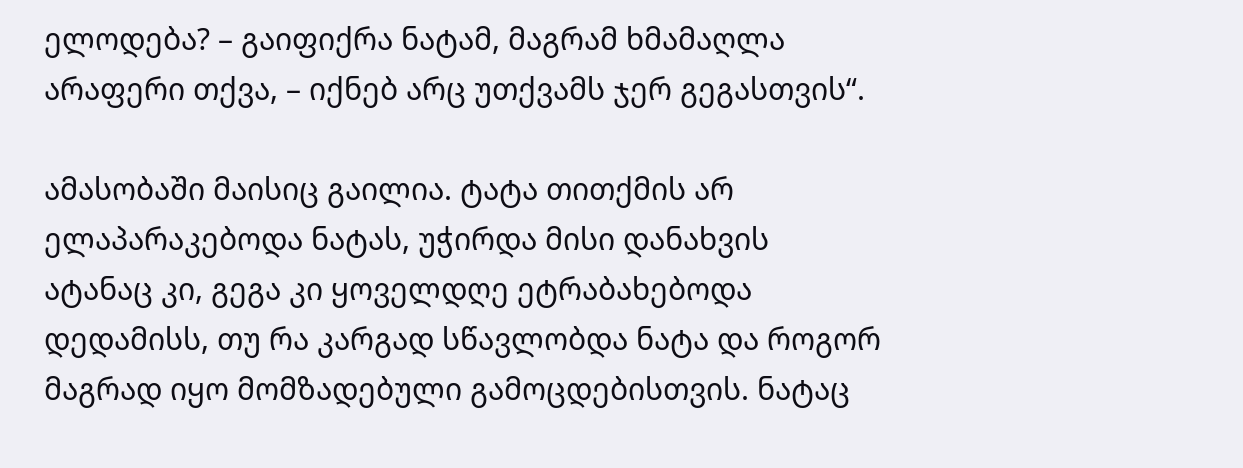ელოდება? – გაიფიქრა ნატამ, მაგრამ ხმამაღლა არაფერი თქვა, – იქნებ არც უთქვამს ჯერ გეგასთვის“.

ამასობაში მაისიც გაილია. ტატა თითქმის არ ელაპარაკებოდა ნატას, უჭირდა მისი დანახვის ატანაც კი, გეგა კი ყოველდღე ეტრაბახებოდა დედამისს, თუ რა კარგად სწავლობდა ნატა და როგორ მაგრად იყო მომზადებული გამოცდებისთვის. ნატაც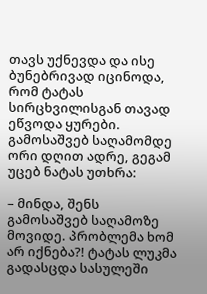თავს უქნევდა და ისე ბუნებრივად იცინოდა, რომ ტატას სირცხვილისგან თავად ეწვოდა ყურები. გამოსაშვებ საღამომდე ორი დღით ადრე, გეგამ უცებ ნატას უთხრა:

– მინდა, შენს გამოსაშვებ საღამოზე მოვიდე. პრობლემა ხომ არ იქნება?! ტატას ლუკმა გადასცდა სასულეში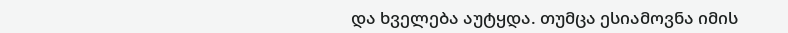და ხველება აუტყდა. თუმცა ესიამოვნა იმის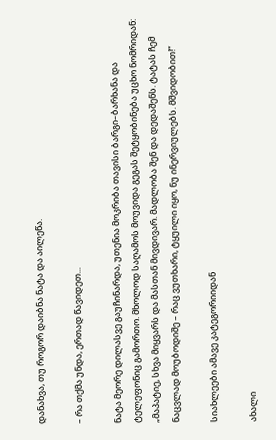დანახვა, თუ როგორ დაიბნა ნატა და აილეწა.

– რა თქმა უნდა, ერთად წავიდეთ...

ნატა მეორე დილასვე გაუჩინარდა, უთენია მოკრიბა თავისი ბარგი–ბარხანა და ტელეფონიც გამორთო. მხოლოდ საღამოს მოუვიდა გეგას შეტყობინება უცხო ნომრიდან: „მაპატიე, სხვა მიყვარს და მასთან მივდივარ. მადლობა შენ და დედაშენს. ტატას ჩემ ნაცვლად მოუბოდიშე – რაც ვუთხარი, ტყუილი იყო, ნუ ინერვიულებს. მშვიდობით!“

სიახლეები ამავე კატეგორიიდან

ახალი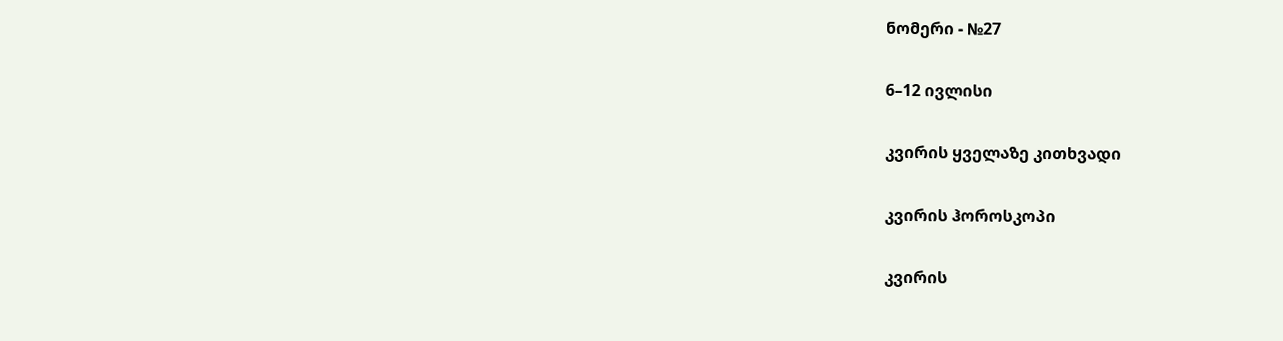ნომერი - №27

6–12 ივლისი

კვირის ყველაზე კითხვადი

კვირის ჰოროსკოპი

კვირის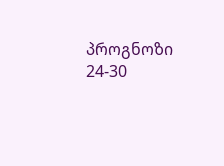პროგნოზი  24-30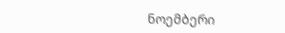ნოემბერი